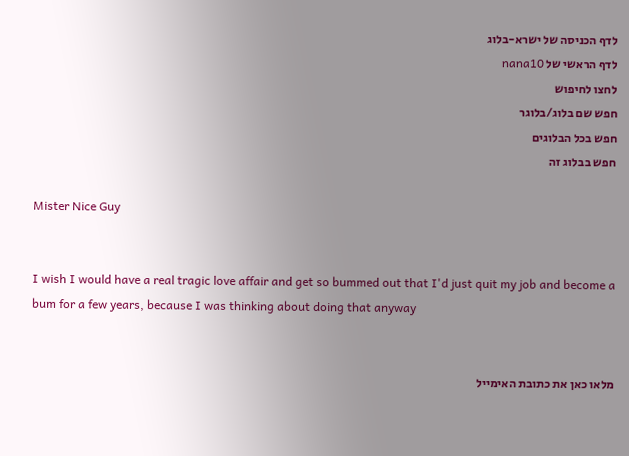לדף הכניסה של ישרא-בלוג
לדף הראשי של nana10
לחצו לחיפוש
חפש שם בלוג/בלוגר
חפש בכל הבלוגים
חפש בבלוג זה

Mister Nice Guy


I wish I would have a real tragic love affair and get so bummed out that I'd just quit my job and become a bum for a few years, because I was thinking about doing that anyway


מלאו כאן את כתובת האימייל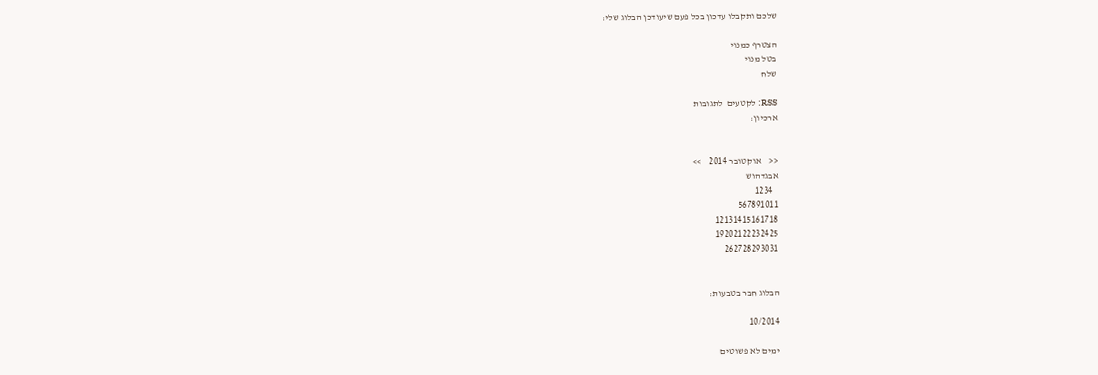שלכם ותקבלו עדכון בכל פעם שיעודכן הבלוג שלי:

הצטרף כמנוי
בטל מנוי
שלח

RSS: לקטעים  לתגובות
ארכיון:


<<    אוקטובר 2014    >>
אבגדהוש
   1234
567891011
12131415161718
19202122232425
262728293031


הבלוג חבר בטבעות:

10/2014

ימים לא פשוטים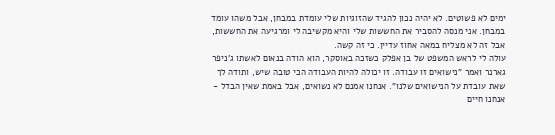ימים לא פשוטים. לא יהיה נכון להגיד שהזוגיות שלי עומדת במבחן, אבל משהו עומד במבחן. אני מנסה להסביר את החששות שלי והיא מקשיבה לי ומרגיעה את החששות, אבל זה לא מצליח במאה אחוז עדיין. כי זה קשה.
עולה לי לראש המשפט של בן אפלק כשזכה באוסקר, הוא הודה בנאום לאשתו ג'ניפר גארנר ואמר "נישואים זו עבודה. זו יכולה להיות העבודה הכי טובה שיש, ותודה לך שאת עובדת על הנישואים שלנו". אנחנו אמנם לא נשואים, אבל באמת שאין הבדל - אנחנו חיים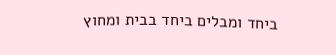ביחד ומבלים ביחד בבית ומחוץ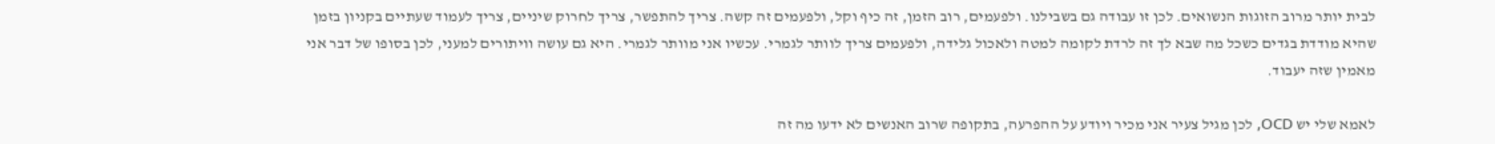לבית יותר מרוב הזוגות הנשואים. לכן זו עבודה גם בשבילנו. ולפעמים, רוב הזמן, זה כיף וקל, ולפעמים זה קשה. צריך להתפשר, צריך לחרוק שיניים, צריך לעמוד שעתיים בקניון בזמן שהיא מודדת בגדים כשכל מה שבא לך זה לרדת לקומה למטה ולאכול גלידה, ולפעמים צריך לוותר לגמרי. עכשיו אני מוותר לגמרי. היא גם עושה וויתורים למעני, לכן בסופו של דבר אני מאמין שזה יעבוד.

לאמא שלי יש OCD, לכן מגיל צעיר אני מכיר ויודע על ההפרעה, בתקופה שרוב האנשים לא ידעו מה זה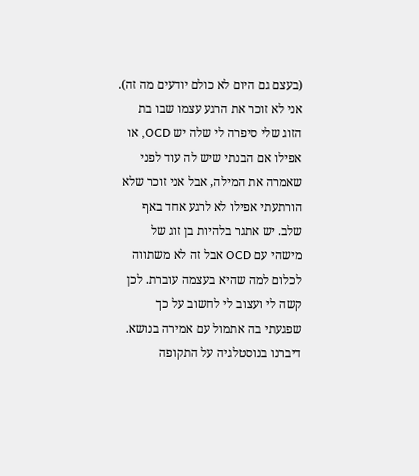(בעצם גם היום לא כולם יודעים מה זה). אני לא זוכר את הרגע עצמו שבו בת הזוג שלי סיפרה לי שלה יש OCD, או אפילו אם הבנתי שיש לה עוד לפני שאמרה את המילה, אבל אני זוכר שלא הורתעתי אפילו לא לרגע אחד באף שלב. יש אתגר בלהיות בן זוג של מישהי עם OCD אבל זה לא משתווה לכלום למה שהיא בעצמה עוברת. לכן קשה לי ועצוב לי לחשוב על כך שפגעתי בה אתמול עם אמירה בנושא.
דיברנו בנוסטלגיה על התקופה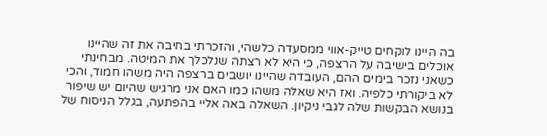בה היינו לוקחים טייק-אווי ממסעדה כלשהי, והזכרתי בחיבה את זה שהיינו אוכלים בישיבה על הרצפה, כי היא לא רצתה שנלכלך את המיטה. מבחינתי כשאני נזכר בימים ההם, העובדה שהיינו יושבים ברצפה היה משהו חמוד, והכי לא ביקורתי כלפיה. ואז היא שאלה משהו כמו האם אני מרגיש שהיום יש שיפור בנושא הבקשות שלה לגבי ניקיון. השאלה באה אליי בהפתעה, בגלל הניסוח של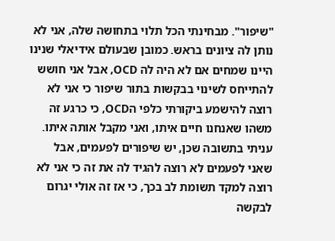"שיפור". מבחינתי הכל תלוי בתחושה שלה, אני לא נותן לה ציונים בראש. כמובן שבעולם אידיאלי שנינו היינו שמחים אם לא היה לה OCD, אבל אני חושש להתייחס לשינוי בבקשות בתור שיפור כי אני לא רוצה להישמע ביקורתי כלפי הOCD, כי כרגע זה משהו שאנחנו חיים איתו, ואני מקבל אותה איתו. עניתי בתשובה שכן, יש שיפורים לפעמים, אבל שאני לפעמים לא רוצה להגיד לה את זה כי אני לא רוצה למקד תשומת לב בכך, כי אז זה אולי יגרום לבקשה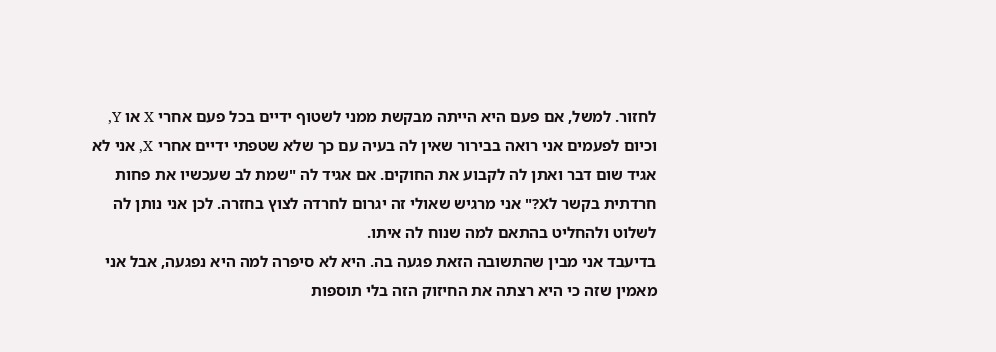לחזור. למשל, אם פעם היא הייתה מבקשת ממני לשטוף ידיים בכל פעם אחרי X או Y, וכיום לפעמים אני רואה בבירור שאין לה בעיה עם כך שלא שטפתי ידיים אחרי X, אני לא אגיד שום דבר ואתן לה לקבוע את החוקים. אם אגיד לה "שמת לב שעכשיו את פחות חרדתית בקשר לX?" אני מרגיש שאולי זה יגרום לחרדה לצוץ בחזרה. לכן אני נותן לה לשלוט ולהחליט בהתאם למה שנוח לה איתו.
בדיעבד אני מבין שהתשובה הזאת פגעה בה. היא לא סיפרה למה היא נפגעה, אבל אני מאמין שזה כי היא רצתה את החיזוק הזה בלי תוספות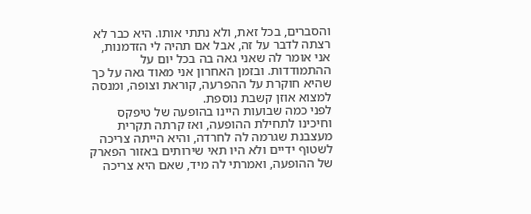והסברים, בכל זאת, ולא נתתי אותו. היא כבר לא רצתה לדבר על זה, אבל אם תהיה לי הזדמנות, אני אומר לה שאני גאה בה בכל יום על ההתמודדות. ובזמן האחרון אני מאוד גאה על כך שהיא חוקרת על ההפרעה, קוראת וצופה, ומנסה למצוא אוזן קשבת נוספת.
לפני כמה שבועות היינו בהופעה של טיפקס וחיכינו לתחילת ההופעה, ואז קרתה תקרית מעצבנת שגרמה לה לחרדה, והיא הייתה צריכה לשטוף ידיים ולא היו תאי שירותים באזור הפארק של ההופעה, ואמרתי לה מיד, שאם היא צריכה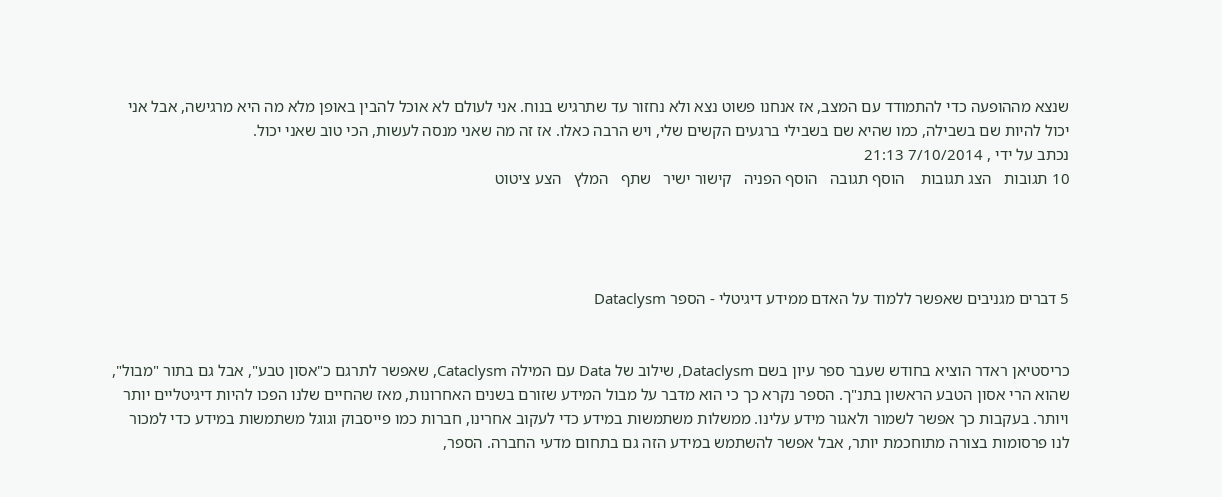שנצא מההופעה כדי להתמודד עם המצב, אז אנחנו פשוט נצא ולא נחזור עד שתרגיש בנוח. אני לעולם לא אוכל להבין באופן מלא מה היא מרגישה, אבל אני יכול להיות שם בשבילה, כמו שהיא שם בשבילי ברגעים הקשים שלי, ויש הרבה כאלו. אז זה מה שאני מנסה לעשות, הכי טוב שאני יכול.
נכתב על ידי , 7/10/2014 21:13
10 תגובות   הצג תגובות    הוסף תגובה   הוסף הפניה   קישור ישיר   שתף   המלץ   הצע ציטוט




5 דברים מגניבים שאפשר ללמוד על האדם ממידע דיגיטלי - הספר Dataclysm


כריסטיאן ראדר הוציא בחודש שעבר ספר עיון בשם Dataclysm, שילוב של Data עם המילה Cataclysm, שאפשר לתרגם כ"אסון טבע", אבל גם בתור "מבול", שהוא הרי אסון הטבע הראשון בתנ"ך. הספר נקרא כך כי הוא מדבר על מבול המידע שזורם בשנים האחרונות, מאז שהחיים שלנו הפכו להיות דיגיטליים יותר ויותר. בעקבות כך אפשר לשמור ולאגור מידע עלינו. ממשלות משתמשות במידע כדי לעקוב אחרינו, חברות כמו פייסבוק וגוגל משתמשות במידע כדי למכור לנו פרסומות בצורה מתוחכמת יותר, אבל אפשר להשתמש במידע הזה גם בתחום מדעי החברה. הספר,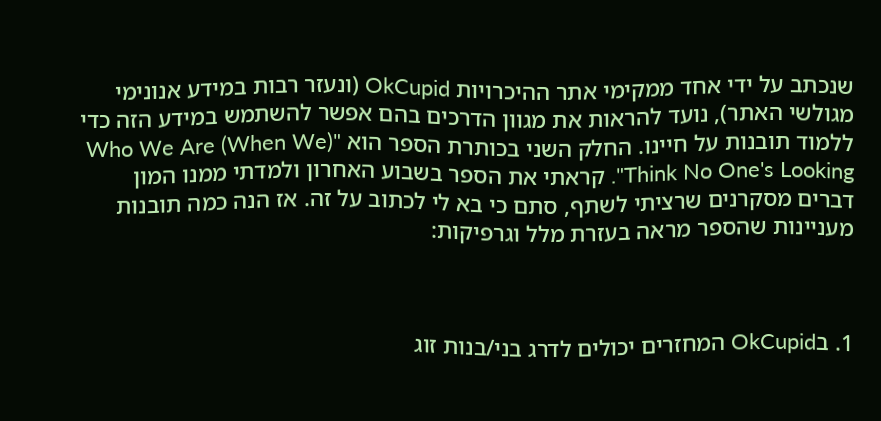שנכתב על ידי אחד ממקימי אתר ההיכרויות OkCupid (ונעזר רבות במידע אנונימי מגולשי האתר), נועד להראות את מגוון הדרכים בהם אפשר להשתמש במידע הזה כדי ללמוד תובנות על חיינו. החלק השני בכותרת הספר הוא "(Who We Are (When We Think No One's Looking". קראתי את הספר בשבוע האחרון ולמדתי ממנו המון דברים מסקרנים שרציתי לשתף, סתם כי בא לי לכתוב על זה. אז הנה כמה תובנות מעניינות שהספר מראה בעזרת מלל וגרפיקות:



1. בOkCupid המחזרים יכולים לדרג בני/בנות זוג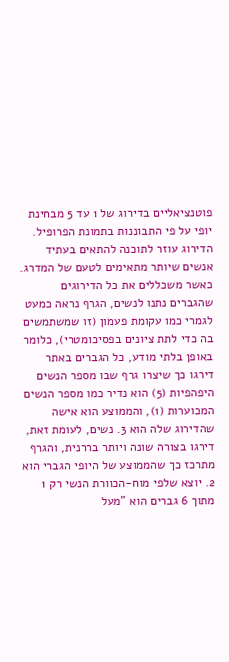פוטנציאליים בדירוג של 1 עד 5 מבחינת יופי על פי התבוננות בתמונת הפרופיל. הדירוג עוזר לתוכנה להתאים בעתיד אנשים שיותר מתאימים לטעם של המדרג. כאשר משכללים את כל הדירוגים שהגברים נתנו לנשים, הגרף נראה כמעט לגמרי כמו עקומת פעמון (זו שמשתמשים בה כדי לתת ציונים בפסיכומטרי), כלומר באופן בלתי מודע, כל הגברים באתר דירגו כך שיצרו גרף שבו מספר הנשים היפהפיות (5) הוא נדיר כמו מספר הנשים המכוערות (1), והממוצע הוא אישה שהדירוג שלה הוא 3. נשים, לעומת זאת, דירגו בצורה שונה ויותר בררנית, והגרף מתרכז כך שהממוצע של היופי הגברי הוא 2. יוצא שלפי מוח-הכוורת הנשי רק 1 מתוך 6 גברים הוא "מעל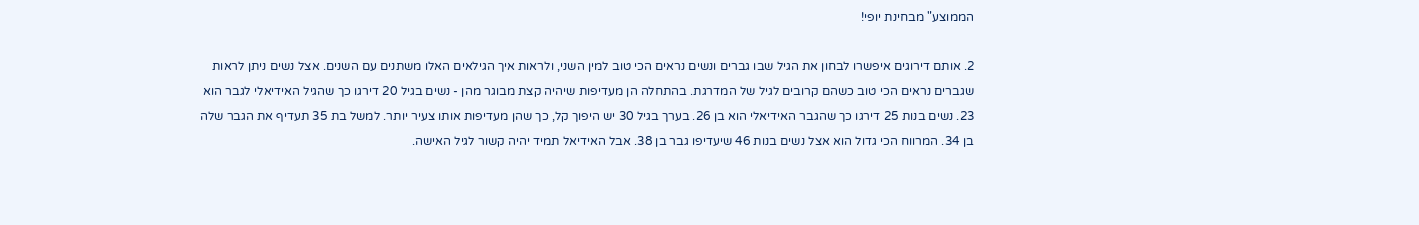הממוצע" מבחינת יופי!

2. אותם דירוגים איפשרו לבחון את הגיל שבו גברים ונשים נראים הכי טוב למין השני, ולראות איך הגילאים האלו משתנים עם השנים. אצל נשים ניתן לראות שגברים נראים הכי טוב כשהם קרובים לגיל של המדרגת. בהתחלה הן מעדיפות שיהיה קצת מבוגר מהן - נשים בגיל 20 דירגו כך שהגיל האידיאלי לגבר הוא 23. נשים בנות 25 דירגו כך שהגבר האידיאלי הוא בן 26. בערך בגיל 30 יש היפוך קל, כך שהן מעדיפות אותו צעיר יותר. למשל בת 35 תעדיף את הגבר שלה בן 34. המרווח הכי גדול הוא אצל נשים בנות 46 שיעדיפו גבר בן 38. אבל האידיאל תמיד יהיה קשור לגיל האישה.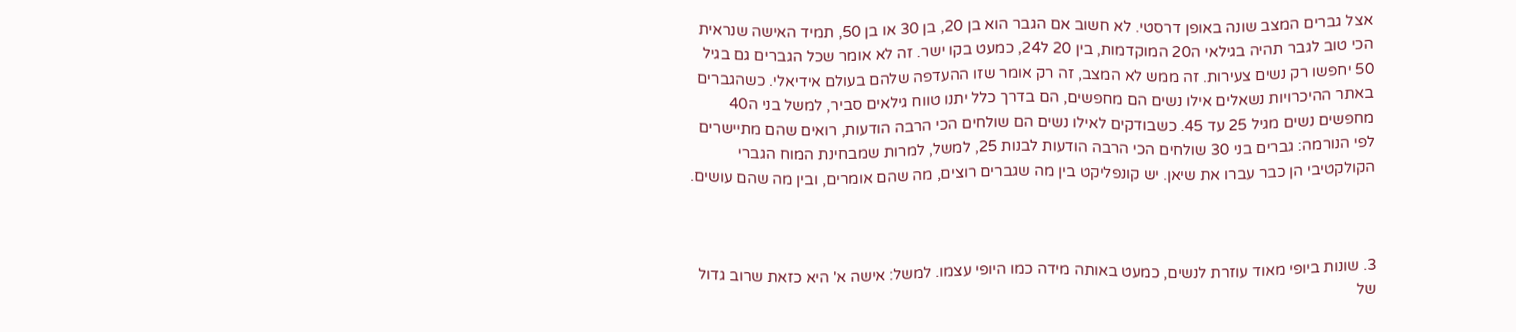אצל גברים המצב שונה באופן דרסטי. לא חשוב אם הגבר הוא בן 20, בן 30 או בן 50, תמיד האישה שנראית הכי טוב לגבר תהיה בגילאי ה20 המוקדמות, בין 20 ל24, כמעט בקו ישר. זה לא אומר שכל הגברים גם בגיל 50 יחפשו רק נשים צעירות. זה ממש לא המצב, זה רק אומר שזו ההעדפה שלהם בעולם אידיאלי. כשהגברים באתר ההיכרויות נשאלים אילו נשים הם מחפשים, הם בדרך כלל יתנו טווח גילאים סביר, למשל בני ה40 מחפשים נשים מגיל 25 עד 45. כשבודקים לאילו נשים הם שולחים הכי הרבה הודעות, רואים שהם מתיישרים לפי הנורמה: גברים בני 30 שולחים הכי הרבה הודעות לבנות 25, למשל, למרות שמבחינת המוח הגברי הקולקטיבי הן כבר עברו את שיאן. יש קונפליקט בין מה שגברים רוצים, מה שהם אומרים, ובין מה שהם עושים.



3. שונות ביופי מאוד עוזרת לנשים, כמעט באותה מידה כמו היופי עצמו. למשל: אישה א' היא כזאת שרוב גדול של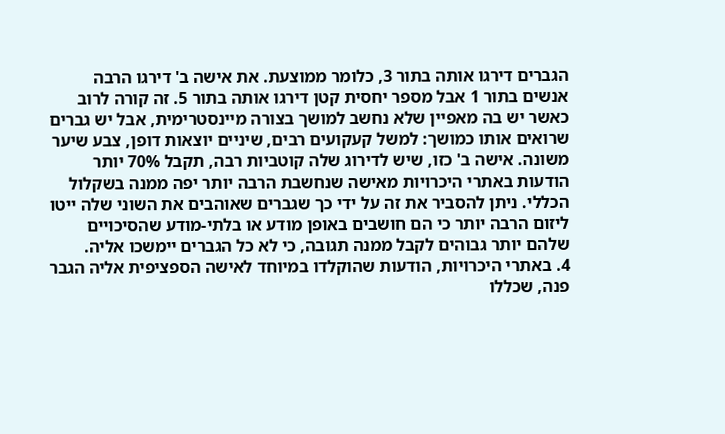הגברים דירגו אותה בתור 3, כלומר ממוצעת. את אישה ב' דירגו הרבה אנשים בתור 1 אבל מספר יחסית קטן דירגו אותה בתור 5. זה קורה לרוב כאשר יש בה מאפיין שלא נחשב למושך בצורה מיינסטרימית, אבל יש גברים שרואים אותו כמושך: למשל קעקועים רבים, שיניים יוצאות דופן, צבע שיער משונה. אישה ב' כזו, שיש לדירוג שלה קוטביות רבה, תקבל 70% יותר הודעות באתרי היכרויות מאישה שנחשבת הרבה יותר יפה ממנה בשקלול הכללי. ניתן להסביר את זה על ידי כך שגברים שאוהבים את השוני שלה ייטו ליזום הרבה יותר כי הם חושבים באופן מודע או בלתי-מודע שהסיכויים שלהם יותר גבוהים לקבל ממנה תגובה, כי לא כל הגברים יימשכו אליה.
4. באתרי היכרויות, הודעות שהוקלדו במיוחד לאישה הספציפית אליה הגבר פנה, שכללו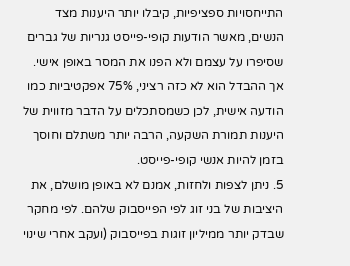התייחסויות ספציפיות, קיבלו יותר היענות מצד הנשים, מאשר הודעות קופי-פייסט גנריות של גברים שסיפרו על עצמם ולא הפנו את המסר באופן אישי. אך ההבדל הוא לא כזה רציני, 75% אפקטיביות כמו הודעה אישית, לכן כשמסתכלים על הדבר מזווית של היענות תמורת השקעה, הרבה יותר משתלם וחוסך בזמן להיות אנשי קופי-פייסט.
5. ניתן לצפות ולחזות, אמנם לא באופן מושלם, את היציבות של בני זוג לפי הפייסבוק שלהם. לפי מחקר שבדק יותר ממיליון זוגות בפייסבוק (ועקב אחרי שינוי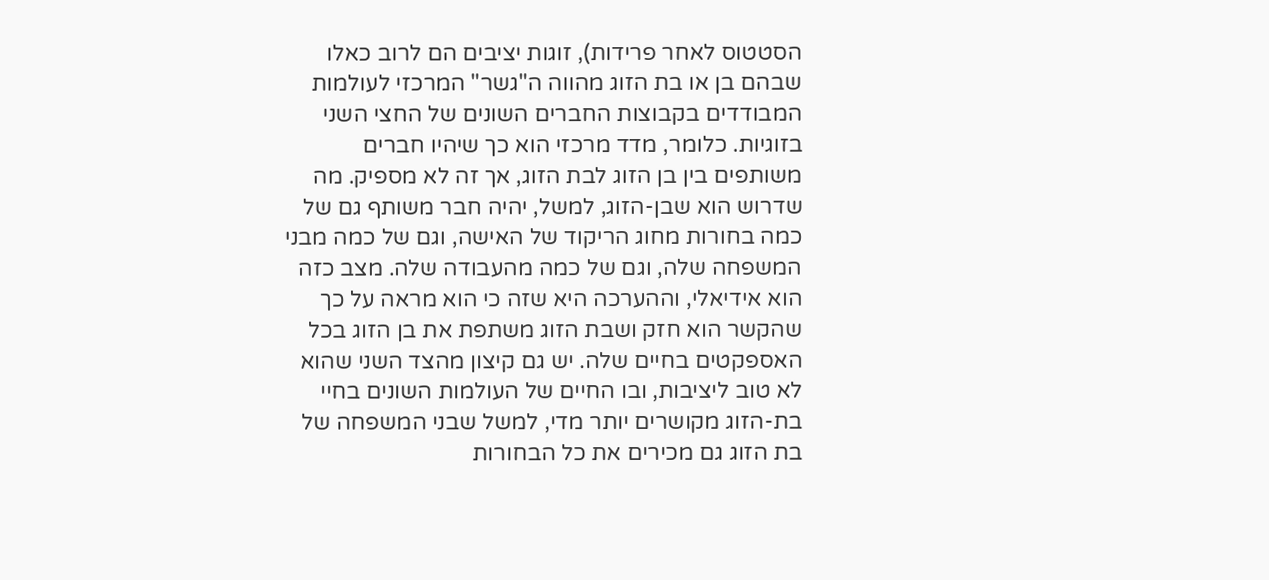הסטטוס לאחר פרידות), זוגות יציבים הם לרוב כאלו שבהם בן או בת הזוג מהווה ה"גשר" המרכזי לעולמות המבודדים בקבוצות החברים השונים של החצי השני בזוגיות. כלומר, מדד מרכזי הוא כך שיהיו חברים משותפים בין בן הזוג לבת הזוג, אך זה לא מספיק. מה שדרוש הוא שבן-הזוג, למשל, יהיה חבר משותף גם של כמה בחורות מחוג הריקוד של האישה, וגם של כמה מבני המשפחה שלה, וגם של כמה מהעבודה שלה. מצב כזה הוא אידיאלי, וההערכה היא שזה כי הוא מראה על כך שהקשר הוא חזק ושבת הזוג משתפת את בן הזוג בכל האספקטים בחיים שלה. יש גם קיצון מהצד השני שהוא לא טוב ליציבות, ובו החיים של העולמות השונים בחיי בת-הזוג מקושרים יותר מדי, למשל שבני המשפחה של בת הזוג גם מכירים את כל הבחורות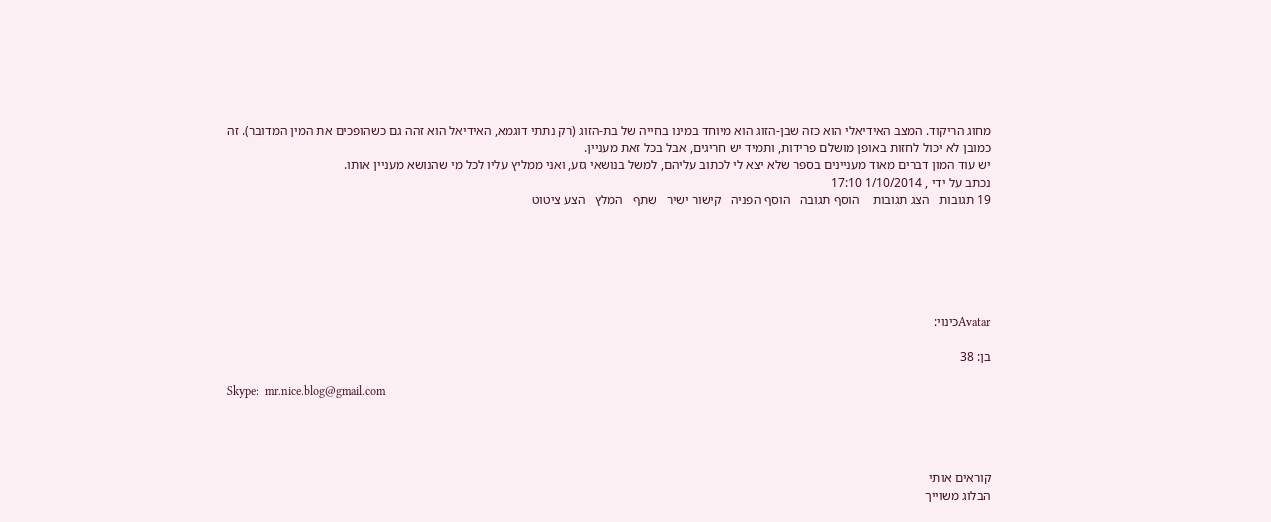מחוג הריקוד. המצב האידיאלי הוא כזה שבן-הזוג הוא מיוחד במינו בחייה של בת-הזוג (רק נתתי דוגמא, האידיאל הוא זהה גם כשהופכים את המין המדובר). זה כמובן לא יכול לחזות באופן מושלם פרידות, ותמיד יש חריגים, אבל בכל זאת מעניין.
יש עוד המון דברים מאוד מעניינים בספר שלא יצא לי לכתוב עליהם, למשל בנושאי גזע, ואני ממליץ עליו לכל מי שהנושא מעניין אותו.
נכתב על ידי , 1/10/2014 17:10
19 תגובות   הצג תגובות    הוסף תגובה   הוסף הפניה   קישור ישיר   שתף   המלץ   הצע ציטוט






Avatarכינוי:

בן: 38

Skype:  mr.nice.blog@gmail.com




קוראים אותי
הבלוג משוייך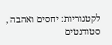לקטגוריות: יחסים ואהבה , סטודנטים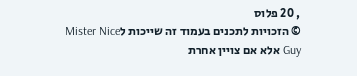, 20 פלוס
© הזכויות לתכנים בעמוד זה שייכות לMister Nice Guy אלא אם צויין אחרת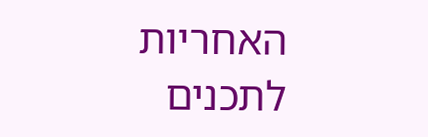האחריות לתכנים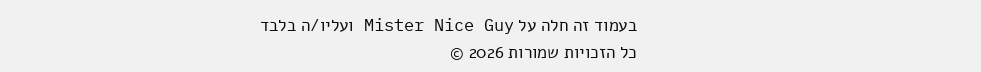בעמוד זה חלה על Mister Nice Guy ועליו/ה בלבד
כל הזכויות שמורות 2026 ©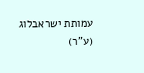עמותת ישראבלוג (ע"ר)